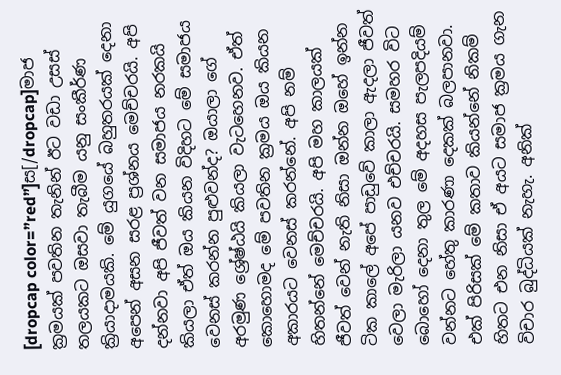[dropcap color=”red”]ස[/dropcap]මාජ ක්‍රමයක් පවතින තැනින් ඊට වඩා උසස් තලයකට ඔසවා තැබීම යනු සංකීර්ණ ක්‍රියාදාමයකි. මේ යුගයේ බහුතරයක් දෙනා අපෙන් අසන සරළ ප්‍රශ්නය මෙච්චරයි. අපි දන්නවා අපි ජීවත් වන සමාජය නරකයි කියලා ඒත් ඔය කියන විදිහට මේ සමාජය වෙනස් කරන්න පුළුවන්ද? ඔයාලා ගේ අරමුණ ශ්‍රේෂ්ඨයි කියලා වැටහෙනව. ඒත් කොහොමද මේ පවතින ක්‍රමය ඔය කියන අකාරයට වෙනස් කරන්නේ. අපි නම් හිතන්නේ මෙච්චරයි. අපි මහ කාලයක් ජීවත් වෙන් නැති නිසා ඔන්න ඔහේ ඉන්න ටික කාලේ අපේ පාඩුවේ කාලා ඇදලා ජීවත් වෙලා මැරිලා යනව එච්චරයි. සමහර විට බොහෝ දෙනා තුල මේ අදහස පැලපදියම් වන්නට හේතු කාරණා දෙකක් බලපානවා. එක් පිරිසක් මේ කතාව කියන්නේ නිකම් හිතට එන නිසා ඒ අයට සමාජ ක්‍රමය ගැන විචාර බුද්ධියක් නැහැ. අනික්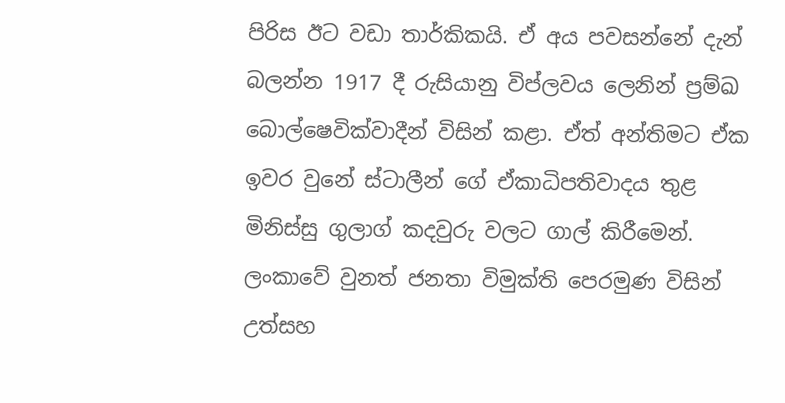පිරිස ඊට වඩා තාර්කිකයි. ඒ අය පවසන්නේ දැන් බලන්න 1917 දී රුසියානු විප්ලවය ලෙනින් ප්‍රම්ඛ බොල්ෂෙවික්වාදීන් විසින් කළා. ඒත් අන්තිමට ඒක ඉවර වුනේ ස්ටාලීන් ගේ ඒකාධිපතිවාදය තුළ මිනිස්සු ගුලාග් කදවුරු වලට ගාල් කිරීමෙන්. ලංකාවේ වුනත් ජනතා විමුක්ති පෙරමුණ විසින් උත්සහ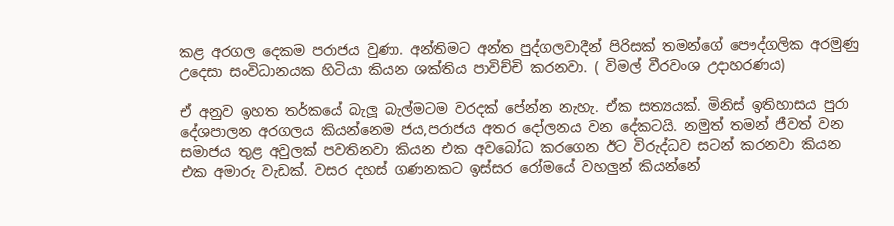කළ අරගල දෙකම පරාජය වුණා. අන්තිමට අන්ත පුද්ගලවාදීන් පිරිසක් තමන්ගේ පෞද්ගලික අරමුණු උදෙසා සංවිධානයක හිටියා කියන ශක්තිය පාවිච්චි කරනවා. ( විමල් වීරවංශ උදාහරණය)

ඒ අනුව ඉහත තර්කයේ බැලූ බැල්මටම වරදක් පේන්න නැහැ. ඒක සත්‍යයක්. මිනිස් ඉතිහාසය පුරා දේශපාලන අරගලය කියන්නෙම ජය,පරාජය අතර දෝලනය වන දේකටයි. නමුත් තමන් ජීවත් වන සමාජය තුළ අවුලක් පවතිනවා කියන එක අවබෝධ කරගෙන ඊට විරුද්ධව සටන් කරනවා කියන එක අමාරු වැඩක්. වසර දහස් ගණනකට ඉස්සර රෝමයේ වහලුන් කියන්නේ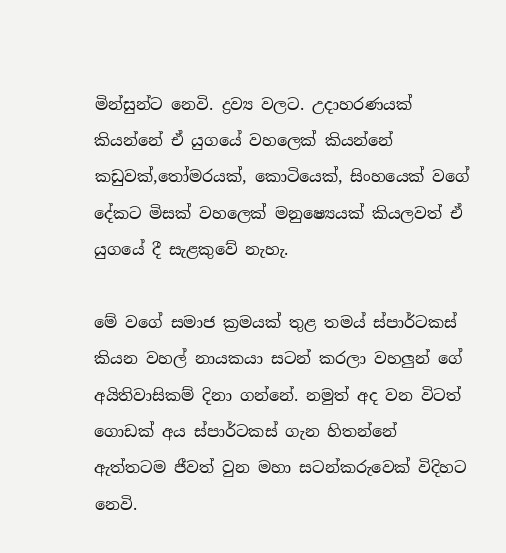මින්සුන්ට නෙවි. ද්‍රව්‍ය වලට. උදාහරණයක් කියන්නේ ඒ යුගයේ වහලෙක් කියන්නේ කඩුවක්,තෝමරයක්, කොටියෙක්, සිංහයෙක් වගේ දේකට මිසක් වහලෙක් මනුෂ්‍යෙයක් කියලවත් ඒ යුගයේ දී සැළකුවේ නැහැ.

මේ වගේ සමාජ ක්‍රමයක් තුළ තමය් ස්පාර්ටකස් කියන වහල් නායකයා සටන් කරලා වහලුන් ගේ අයිතිවාසිකම් දිනා ගන්නේ. නමුත් අද වන විටත් ගොඩක් අය ස්පාර්ටකස් ගැන හිතන්නේ ඇත්තටම ජීවත් වුන මහා සටන්කරුවෙක් විදිහට නෙවි.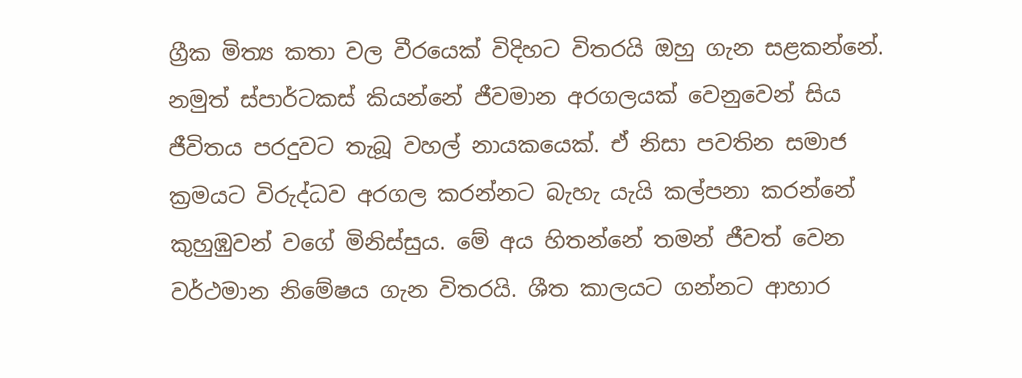ග්‍රීක මිත්‍ය කතා වල වීරයෙක් විදිහට විතරයි ඔහු ගැන සළකන්නේ. නමුත් ස්පාර්ටකස් කියන්නේ ජීවමාන අරගලයක් වෙනුවෙන් සිය ජීවිතය පරදුවට තැබූ වහල් නායකයෙක්. ඒ නිසා පවතින සමාජ ක්‍රමයට විරුද්ධව අරගල කරන්නට බැහැ යැයි කල්පනා කරන්නේ කුහුඹුවන් වගේ මිනිස්සුය. මේ අය හිතන්නේ තමන් ජීවත් වෙන වර්ථමාන නිමේෂය ගැන විතරයි. ශීත කාලයට ගන්නට ආහාර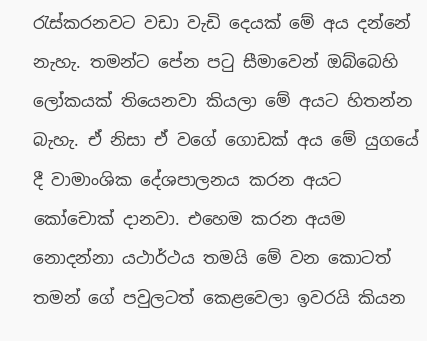රැස්කරනවට වඩා වැඩි දෙයක් මේ අය දන්නේ නැහැ. තමන්ට පේන පටු සීමාවෙන් ඔබ්බෙහි ලෝකයක් තියෙනවා කියලා මේ අයට හිතන්න බැහැ. ඒ නිසා ඒ වගේ ගොඩක් අය මේ යුගයේ දී වාමාංශික දේශපාලනය කරන අයට කෝචොක් දානවා. එහෙම කරන අයම නොදන්නා යථාර්ථය තමයි මේ වන කොටත් තමන් ගේ පවුලටත් කෙළවෙලා ඉවරයි කියන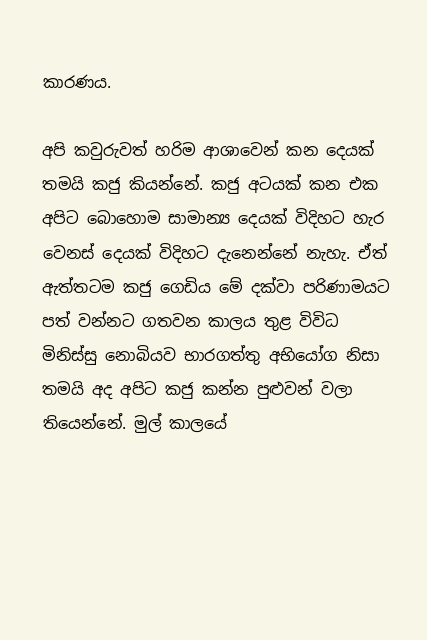කාරණය.

අපි කවුරුවත් හරිම ආශාවෙන් කන දෙයක් තමයි කජු කියන්නේ. කජු අටයක් කන එක අපිට බොහොම සාමාන්‍ය දෙයක් විදිහට හැර වෙනස් දෙයක් විදිහට දැනෙන්නේ නැහැ. ඒත් ඇත්තටම කජු ගෙඩිය මේ දක්වා පරිණාමයට පත් වන්නට ගතවන කාලය තුළ විවිධ මිනිස්සු නොබියව භාරගත්තු අභියෝග නිසා තමයි අද අපිට කජු කන්න පුළුවන් වලා තියෙන්නේ. මුල් කාලයේ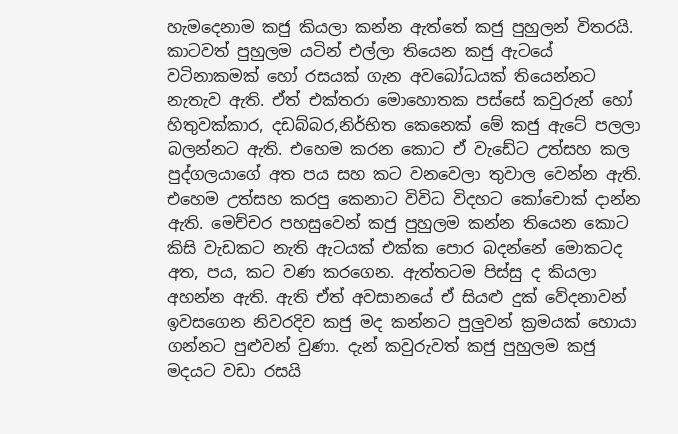හැමදෙනාම කජු කියලා කන්න ඇත්තේ කජු පුහුලන් විතරයි. කාටවත් පුහුලම යටින් එල්ලා තියෙන කජු ඇටයේ වටිනාකමක් හෝ රසයක් ගැන අවබෝධයක් තියෙන්නට නැතැව ඇති. ඒත් එක්තරා මොහොතක පස්සේ කවුරුන් හෝ හිතුවක්කාර, දඩබ්බර,නිර්භිත කෙනෙක් මේ කජු ඇටේ පලලා බලන්නට ඇති. එහෙම කරන කොට ඒ වැඩේට උත්සහ කල පුද්ගලයාගේ අත පය සහ කට වනවෙලා තුවාල වෙන්න ඇති. එහෙම උත්සහ කරපු කෙනාට විවිධ විදහට කෝචොක් දාන්න ඇති. මෙච්චර පහසුවෙන් කජු පුහුලම කන්න තියෙන කොට කිසි වැඩකට නැති ඇටයක් එක්ක පොර බදන්නේ මොකටද අත, පය, කට වණ කරගෙන. ඇත්තටම පිස්සු ද කියලා අහන්න ඇති. ඇති ඒත් අවසානයේ ඒ සියළු දුක් වේදනාවන් ඉවසගෙන නිවරදිව කජු මද කන්නට පුලුවන් ක්‍රමයක් හොයා ගන්නට පුළුවන් වුණා. දැන් කවුරුවත් කජු පුහුලම කජු මදයට වඩා රසයි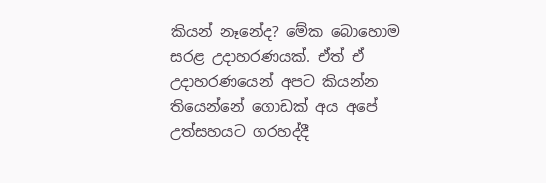කියන් නෑනේද? මේක බොහොම සරළ උදාහරණයක්. ඒත් ඒ උදාහරණයෙන් අපට කියන්න තියෙන්නේ ගොඩක් අය අපේ උත්සහයට ගරහද්දී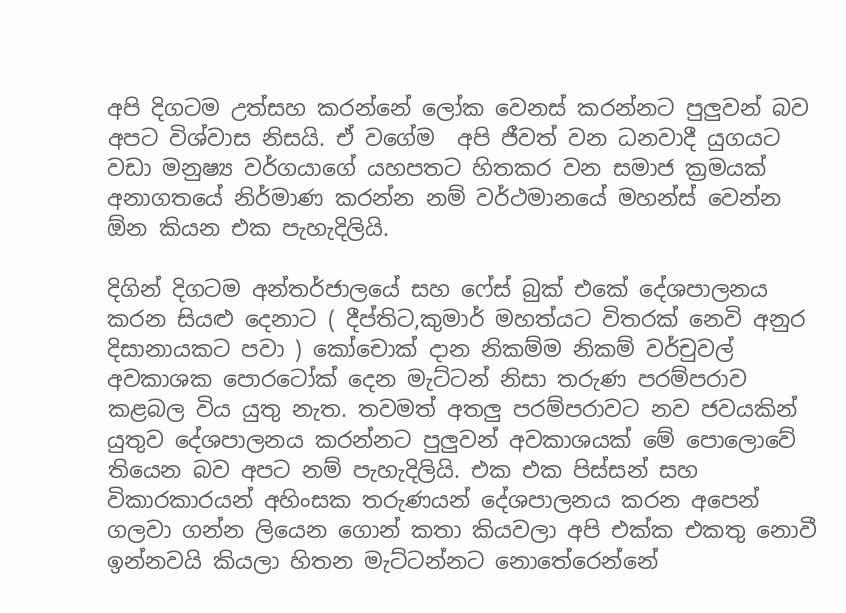අපි දිගටම උත්සහ කරන්නේ ලෝක වෙනස් කරන්නට පුලුවන් බව අපට විශ්වාස නිසයි. ඒ වගේම  අපි ජීවත් වන ධනවාදී යුගයට වඩා මනුෂ්‍ය වර්ගයාගේ යහපතට හිතකර වන සමාජ ක්‍රමයක් අනාගතයේ නිර්මාණ කරන්න නම් වර්ථමානයේ මහන්ස් වෙන්න ඕන කියන එක පැහැදිලියි.

දිගින් දිගටම අන්තර්ජාලයේ සහ ෆේස් බුක් එකේ දේශපාලනය කරන සියළු දෙනාට ( දීප්තිට,කුමාර් මහත්යට විතරක් නෙවි අනුර දිසානායකට පවා ) කෝචොක් දාන නිකම්ම නිකම් වර්චුවල් අවකාශක පොරටෝක් දෙන මැට්ටන් නිසා තරුණ පරම්පරාව කළබල විය යුතු නැත. තවමත් අතලු පරම්පරාවට නව ජවයකින් යුතුව දේශපාලනය කරන්නට පුලුවන් අවකාශයක් මේ පොලොවේ තියෙන බව අපට නම් පැහැදිලියි. එක එක පිස්සන් සහ විකාරකාරයන් අහිංසක තරුණයන් දේශපාලනය කරන අපෙන් ගලවා ගන්න ලියෙන ගොන් කතා කියවලා අපි එක්ක එකතු නොවී ඉන්නවයි කියලා හිතන මැට්ටන්නට නොතේරෙන්නේ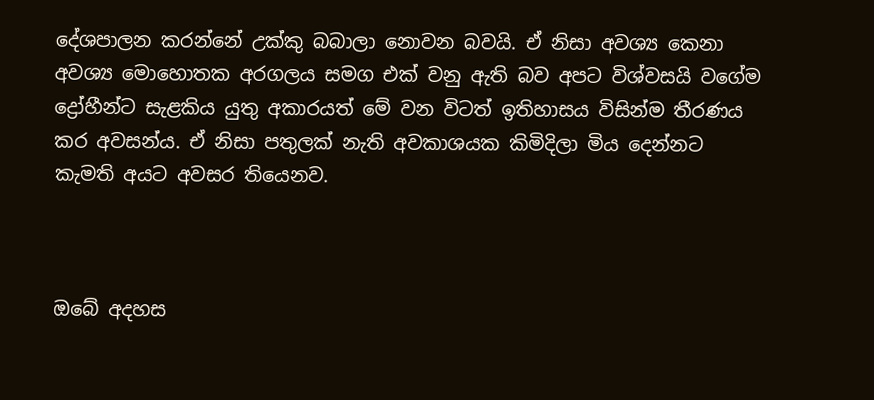දේශපාලන කරන්නේ උක්කු බබාලා නොවන බවයි. ඒ නිසා අවශ්‍ය කෙනා අවශ්‍ය මොහොතක අරගලය සමග එක් වනු ඇති බව අපට විශ්වසයි වගේම ද්‍රෝහීන්ට සැළකිය යුතු අකාරයත් මේ වන විටත් ඉතිහාසය විසින්ම තීරණය කර අවසන්ය. ඒ නිසා පතුලක් නැති අවකාශයක කිමිදිලා මිය දෙන්නට කැමති අයට අවසර තියෙනව.



ඔබේ අදහස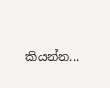කියන්න...